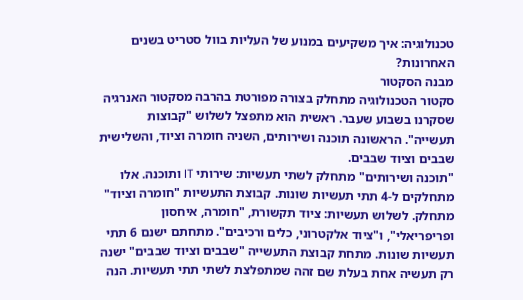טכנולוגיה: איך משקיעים במנוע של העליות בוול סטריט בשנים האחרונות?
מבנה הסקטור
סקטור הטכנולוגיה מתחלק בצורה מפורטת בהרבה מסקטור האנרגיה שסקרנו בשבוע שעבר. ראשית הוא מתפצל לשלוש "קבוצות תעשייה". הראשונה תוכנה ושירותים, השניה חומרה וציוד, והשלישית שבבים וציוד שבבים.
"תוכנה ושירותים" מתחלק לשתי תעשיות: שירותי IT ותוכנה. אלו מתחלקים ל-4 תתי תעשיות שונות. קבוצת התעשיות "חומרה וציוד" מתחלק. לשלוש תעשיות: ציוד תקשורת, "חומרה, איחסון ופריפריאלי", ו"ציוד אלקטרוני, כלים ורכיבים". מתחתם ישנם 6 תתי תעשיות שונות. מתחת קבוצת התעשייה "שבבים וציוד שבבים" ישנה רק תעשיה אחת בעלת שם זהה שמתפלצת לשתי תתי תעשיות. הנה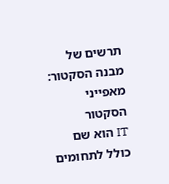תרשים של מבנה הסקטור:
מאפייני הסקטור
IT הוא שם כולל לתחומים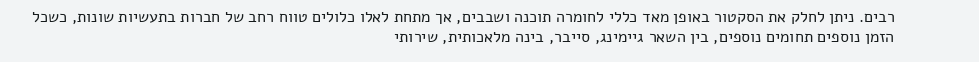רבים. ניתן לחלק את הסקטור באופן מאד כללי לחומרה תוכנה ושבבים, אך מתחת לאלו כלולים טווח רחב של חברות בתעשיות שונות, כשכל הזמן נוספים תחומים נוספים, בין השאר גיימינג, סייבר, בינה מלאכותית, שירותי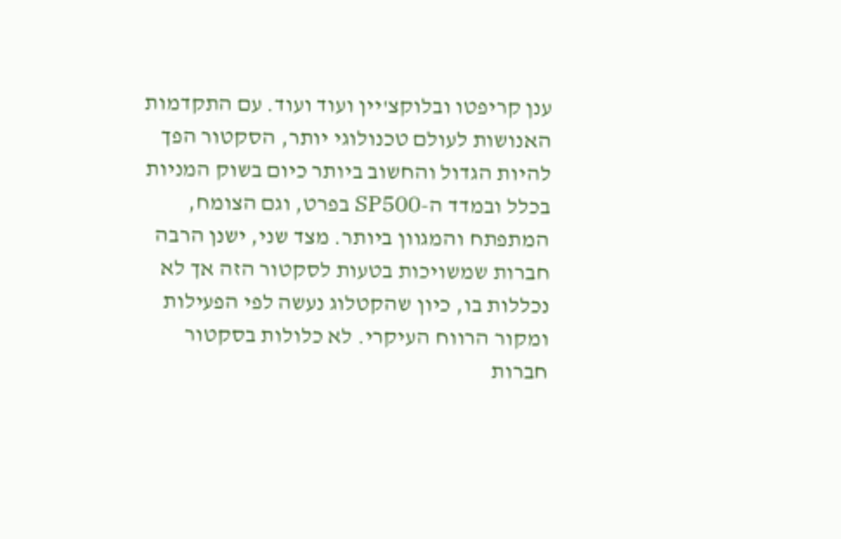ענן קריפטו ובלוקצ'יין ועוד ועוד. עם התקדמות האנושות לעולם טכנולוגי יותר, הסקטור הפך להיות הגדול והחשוב ביותר כיום בשוק המניות בכלל ובמדד ה-SP500 בפרט, וגם הצומח, המתפתח והמגוון ביותר. מצד שני, ישנן הרבה חברות שמשויכות בטעות לסקטור הזה אך לא נכללות בו, כיון שהקטלוג נעשה לפי הפעילות ומקור הרווח העיקרי. לא כלולות בסקטור חברות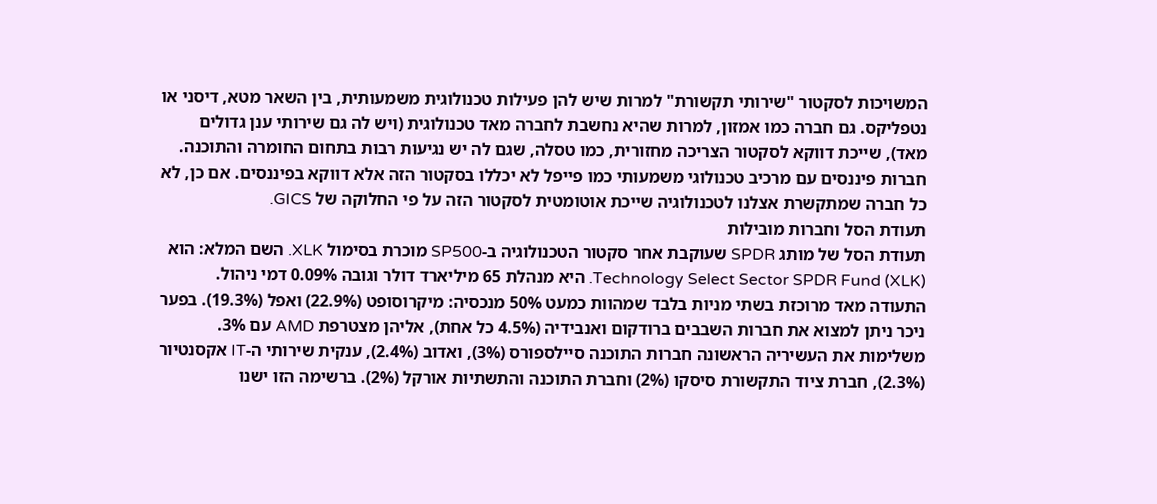המשויכות לסקטור "שירותי תקשורת" למרות שיש להן פעילות טכנולוגית משמעותית, בין השאר מטא, דיסני או נטפליקס. גם חברה כמו אמזון, למרות שהיא נחשבת לחברה מאד טכנולוגית (ויש לה גם שירותי ענן גדולים מאד), שייכת דווקא לסקטור הצריכה מחזורית, כמו טסלה, שגם לה יש נגיעות רבות בתחום החומרה והתוכנה. חברות פיננסים עם מרכיב טכנולוגי משמעותי כמו פייפל לא יכללו בסקטור הזה אלא דווקא בפיננסים. אם כן, לא כל חברה שמתקשרת אצלנו לטכנולוגיה שייכת אוטומטית לסקטור הזה על פי החלוקה של GICS.
תעודת הסל וחברות מובילות
תעודת הסל של מותג SPDR שעוקבת אחר סקטור הטכנולוגיה ב-SP500 מוכרת בסימול XLK. השם המלא: הוא Technology Select Sector SPDR Fund (XLK). היא מנהלת 65 מיליארד דולר וגובה 0.09% דמי ניהול. התעודה מאד מרוכזת בשתי מניות בלבד שמהוות כמעט 50% מנכסיה: מיקרוסופט (22.9%) ואפל (19.3%). בפער ניכר ניתן למצוא את חברות השבבים ברודקום ואנבידיה (4.5% כל אחת), אליהן מצטרפת AMD עם 3%. משלימות את העשיריה הראשונה חברות התוכנה סיילספורס (3%), ואדוב (2.4%), ענקית שירותי ה-IT אקסנטיור (2.3%), חברת ציוד התקשורת סיסקו (2%) וחברת התוכנה והתשתיות אורקל (2%). ברשימה הזו ישנו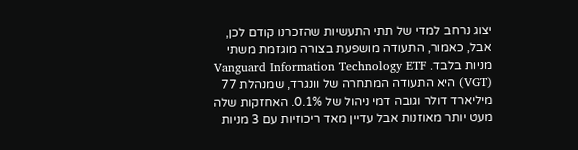יצוג נרחב למדי של תתי התעשיות שהזכרנו קודם לכן, אבל, כאמור, התעודה מושפעת בצורה מוגזמת משתי מניות בלבד. Vanguard Information Technology ETF (VGT) היא התעודה המתחרה של וונגרד, שמנהלת 77 מיליארד דולר וגובה דמי ניהול של 0.1%. האחזקות שלה מעט יותר מאוזנות אבל עדיין מאד ריכוזיות עם 3 מניות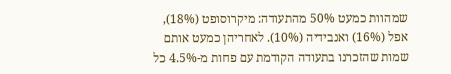שמהוות כמעט 50% מהתעודה: מיקרוסופט (18%), אפל (16%) ואנבידיה (10%). לאחריהן כמעט אותם שמות שהזכרנו בתעודה הקודמת עם פחות מ-4.5% כל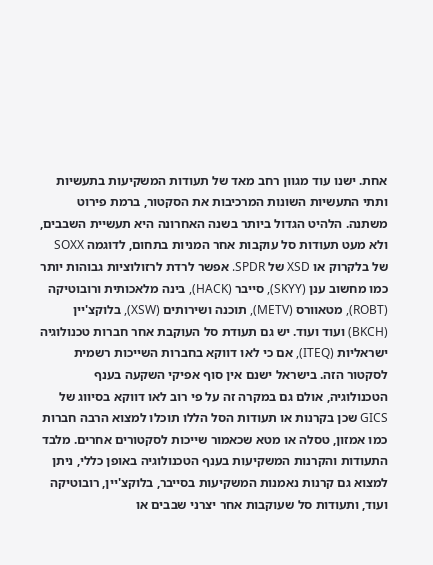אחת. ישנו עוד מגוון רחב מאד של תעודות המשקיעות בתעשיות ותתי התעשיות השונות המרכיבות את הסקטור, ברמת פירוט משתנה. הלהיט הגדול ביותר בשנה האחרונה היא תעשיית השבבים, ולא מעט תעודות סל עוקבות אחר המניות בתחום, לדוגמה SOXX של בלקרוק או XSD של SPDR. אפשר לרדת לרזולוציות גבוהות יותר כמו מחשוב ענן (SKYY), סייבר (HACK), בינה מלאכותית ורובוטיקה (ROBT), מטאוורס (METV), תוכנה ושירותים (XSW), בלוקצ'יין (BKCH) ועוד ועוד. יש גם תעודת סל העוקבת אחר חברות טכנולוגיה ישראליות (ITEQ), אם כי לאו דווקא בחברות השייכות רשמית לסקטור הזה. בישראל ישנם אין סוף אפיקי השקעה בענף הטכנולוגיה, אולם גם במקרה זה על פי רוב לאו דווקא בסיווג של GICS שכן בקרנות או תעודות הסל הללו תוכלו למצוא הרבה חברות כמו אמזון, טסלה או מטא שכאמור שייכות לסקטורים אחרים. מלבד התעודות והקרנות המשקיעות בענף הטכנולוגיה באופן כללי, ניתן למצוא גם קרנות נאמנות המשקיעות בסייבר, בלוקצ'יין, רובוטיקה ועוד, ותעודות סל שעוקבות אחר יצרני שבבים או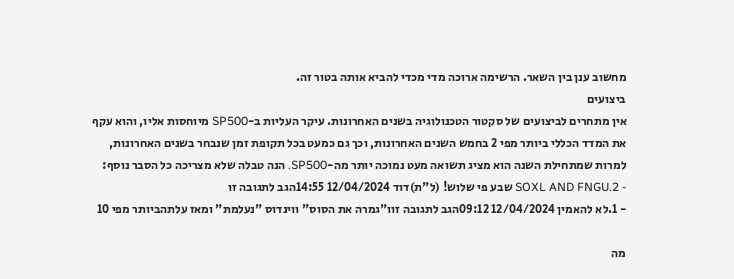מחשוב ענן בין השאר. הרשימה ארוכה מדי מכדי להביא אותה בטור זה.
ביצועים
אין מתחרים לביצועים של סקטור הטכנולוגיה בשנים האחרונות. עיקר העליות ב-SP500 מיוחסות אליו, והוא עקף את המדד הכללי ביותר מפי 2 בחמש השנים האחרונות, וכך גם כמעט בכל תקופת זמן שנבחר בשנים האחרונות, למרות שמתחילת השנה הוא מציג תשואה מעט נמוכה יותר מה-SP500. הנה טבלה שלא מצריכה כל הסבר נוסף:
- 2.SOXL AND FNGU שבע פי שלוש! (ל"ת)דוד 12/04/2024 14:55הגב לתגובה זו
- 1.לא להאמין 12/04/2024 09:12הגב לתגובה זוו"גמרה את הסוס" ווינדוס "נעלמת" ומאז עלתהביותר מפי 10

מה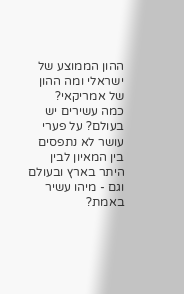ההון הממוצע של ישראלי ומה ההון של אמריקאי?
כמה עשירים יש בעולם? על פערי עושר לא נתפסים בין המאיון לבין היתר בארץ ובעולם וגם - מיהו עשיר באמת?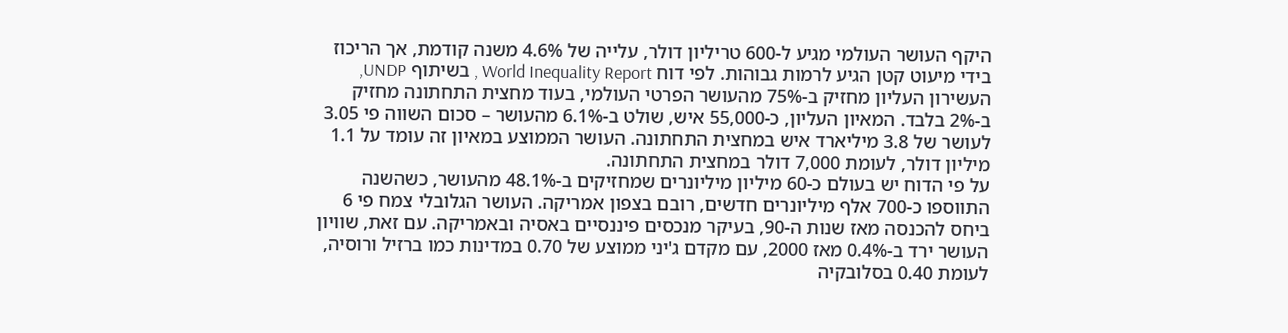היקף העושר העולמי מגיע ל-600 טריליון דולר, עלייה של 4.6% משנה קודמת, אך הריכוז בידי מיעוט קטן הגיע לרמות גבוהות. לפי דוח World Inequality Report , בשיתוף UNDP, העשירון העליון מחזיק ב-75% מהעושר הפרטי העולמי, בעוד מחצית התחתונה מחזיק ב-2% בלבד. המאיון העליון, כ-55,000 איש, שולט ב-6.1% מהעושר – סכום השווה פי 3.05 לעושר של 3.8 מיליארד איש במחצית התחתונה. העושר הממוצע במאיון זה עומד על 1.1 מיליון דולר, לעומת 7,000 דולר במחצית התחתונה.
על פי הדוח יש בעולם כ-60 מיליון מיליונרים שמחזיקים ב-48.1% מהעושר, כשהשנה התווספו כ-700 אלף מיליונרים חדשים, רובם בצפון אמריקה. העושר הגלובלי צמח פי 6 ביחס להכנסה מאז שנות ה-90, בעיקר מנכסים פיננסיים באסיה ובאמריקה. עם זאת, שוויון העושר ירד ב-0.4% מאז 2000, עם מקדם ג'יני ממוצע של 0.70 במדינות כמו ברזיל ורוסיה, לעומת 0.40 בסלובקיה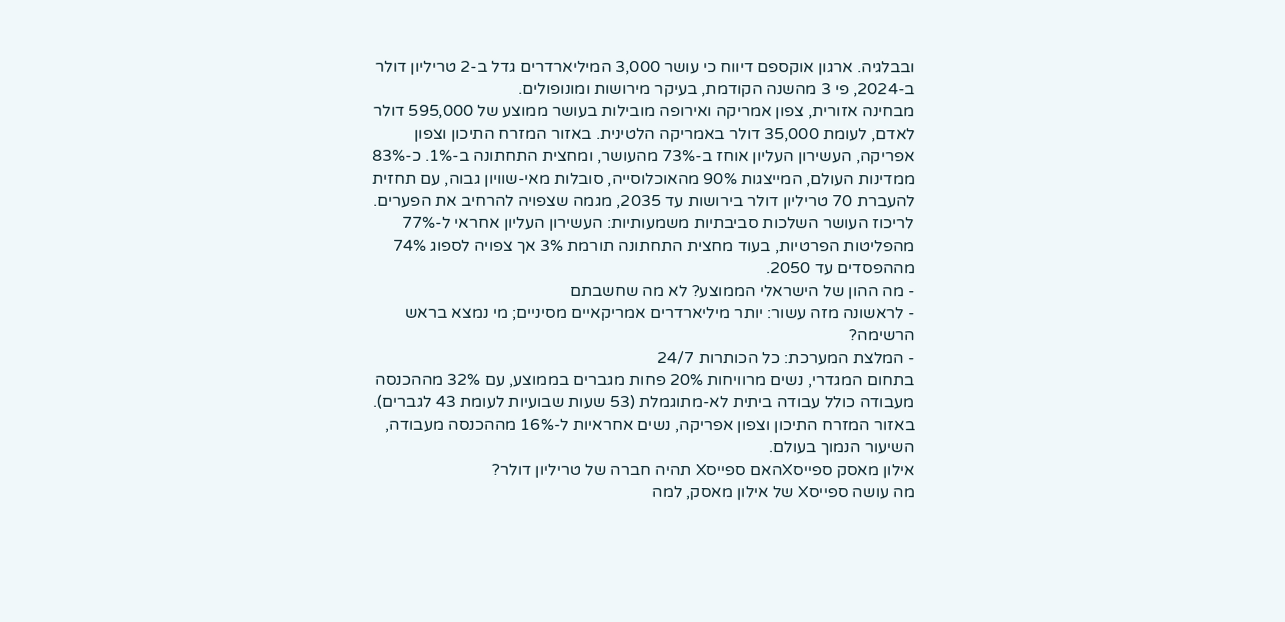ובבלגיה. ארגון אוקספם דיווח כי עושר 3,000 המיליארדרים גדל ב-2 טריליון דולר ב-2024, פי 3 מהשנה הקודמת, בעיקר מירושות ומונופולים.
מבחינה אזורית, צפון אמריקה ואירופה מובילות בעושר ממוצע של 595,000 דולר לאדם, לעומת 35,000 דולר באמריקה הלטינית. באזור המזרח התיכון וצפון אפריקה, העשירון העליון אוחז ב-73% מהעושר, ומחצית התחתונה ב-1%. כ-83% ממדינות העולם, המייצגות 90% מהאוכלוסייה, סובלות מאי-שוויון גבוה, עם תחזית להעברת 70 טריליון דולר בירושות עד 2035, מגמה שצפויה להרחיב את הפערים.
לריכוז העושר השלכות סביבתיות משמעותיות: העשירון העליון אחראי ל-77% מהפליטות הפרטיות, בעוד מחצית התחתונה תורמת 3% אך צפויה לספוג 74% מההפסדים עד 2050.
- מה ההון של הישראלי הממוצע? לא מה שחשבתם
- לראשונה מזה עשור: יותר מיליארדרים אמריקאיים מסיניים; מי נמצא בראש הרשימה?
- המלצת המערכת: כל הכותרות 24/7
בתחום המגדרי, נשים מרוויחות 20% פחות מגברים בממוצע, עם 32% מההכנסה מעבודה כולל עבודה ביתית לא-מתוגמלת (53 שעות שבועיות לעומת 43 לגברים). באזור המזרח התיכון וצפון אפריקה, נשים אחראיות ל-16% מההכנסה מעבודה, השיעור הנמוך בעולם.
אילון מאסק ספייסXהאם ספייסX תהיה חברה של טריליון דולר?
מה עושה ספייסX של אילון מאסק, למה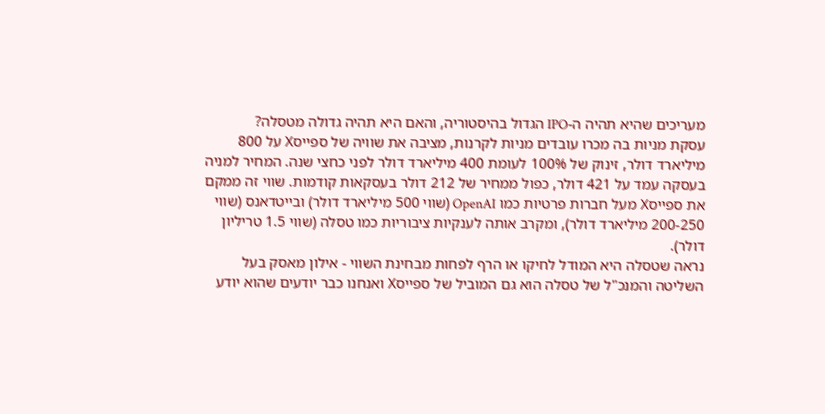מעריכים שהיא תהיה ה-IPO הגדול בהיסטוריה, והאם היא תהיה גדולה מטסלה?
עסקת מניות בה מכרו עובדים מניות לקרנות, מציבה את שוויה של ספייסX על 800 מיליארד דולר, זינוק של 100% לעומת 400 מיליארד דולר לפני כחצי שנה. המחיר למניה בעסקה עמד על 421 דולר, כפול ממחיר של 212 דולר בעסקאות קודמות. שווי זה ממקם את ספייסX מעל חברות פרטיות כמו OpenAI (שווי 500 מיליארד דולר) ובייטדאנס (שווי 200-250 מיליארד דולר), ומקרב אותה לענקיות ציבוריות כמו טסלה (שווי 1.5 טריליון דולר).
נראה שטסלה היא המודל לחיקו או הרף לפחות מבחינת השווי - אילון מאסק בעל השליטה והמנכ"ל של טסלה הוא גם המוביל של ספייסX ואנחנו כבר יודעים שהוא יודע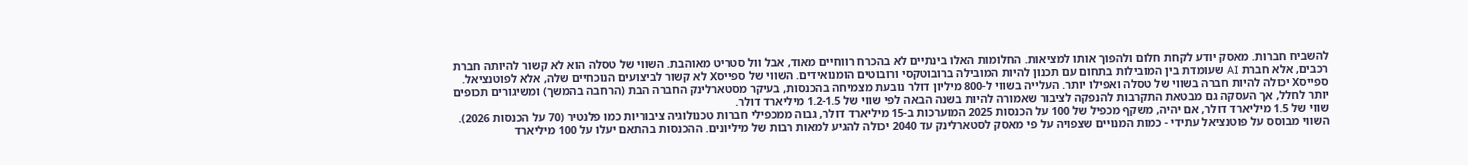להשביח חברות. מאסק יודע לקחת חלום ולהפוך אותו למציאות. החלומות האלו בינתיים לא בהכרח רווחיים מאוד, אבל וול סטריט מאוהבת. השווי של טסלה הוא לא קשור להיותה חברת רכבים, אלא חברת AI שעומדת בין המובילות בתחום עם תכנון להיות המובילה ברובוטקסי ורובוטים הומנואידים. השווי של ספייסX לא קשור לביצועים הנוכחיים שלה, אלא לפוטנציאל.
ספייסX יכולה להיות חברה בשווי של טסלה ואפילו יותר. העלייה בשווי ל-800 מיליון דולר נובעת מצמיחה בהכנסות, בעיקר מסטארלינק החברה הבת (הרחבה בהמשך) ומשיגורים תכופים יותר לחלל, אך העסקה גם מבטאת התקרבות להנפקה לציבור שאמורה להיות בשנה הבאה לפי שווי של 1.2-1.5 מיליארד דולר.
שווי של 1.5 מיליארד דולר, אם יהיה, משקף מכפיל של 100 על הכנסות 2025 המוערכות ב-15 מיליארד דולר, גבוה ממכפילי חברות טכנולוגיה ציבוריות כמו פלנטיר (70 על הכנסות 2026). השווי מבוסס על פוטנציאל עתידי - כמות המנויים שצפויה על פי מאסק לסטארלינק עד 2040 יכולה להגיע למאות רבות של מיליונים. ההכנסות בהתאם יעלו על 100 מיליארד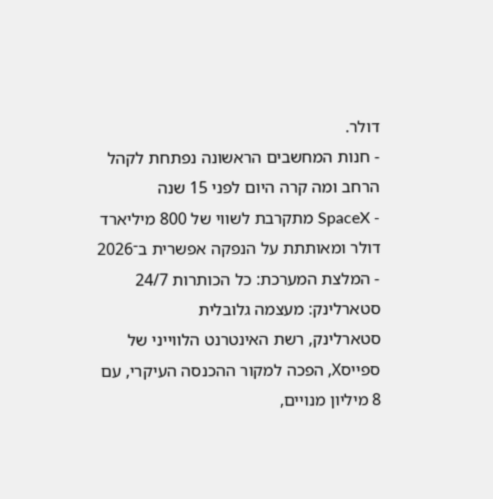דולר.
- חנות המחשבים הראשונה נפתחת לקהל הרחב ומה קרה היום לפני 15 שנה
- SpaceX מתקרבת לשווי של 800 מיליארד דולר ומאותתת על הנפקה אפשרית ב־2026
- המלצת המערכת: כל הכותרות 24/7
סטארלינק: מעצמה גלובלית
סטארלינק, רשת האינטרנט הלווייני של ספייסX, הפכה למקור ההכנסה העיקרי, עם 8 מיליון מנויים,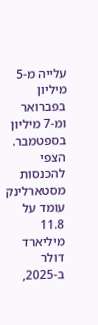עלייה מ-5 מיליון בפברואר ומ-7 מיליון בספטמבר. הצפי להכנסות מסטארלינק עומד על 11.8 מיליארד דולר ב-2025,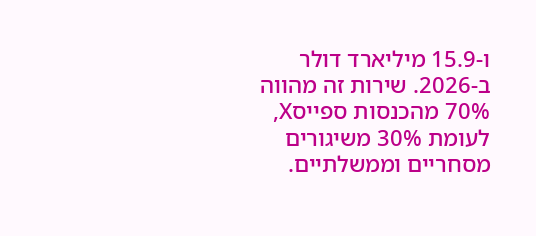ו-15.9 מיליארד דולר ב-2026. שירות זה מהווה 70% מהכנסות ספייסX, לעומת 30% משיגורים מסחריים וממשלתיים.